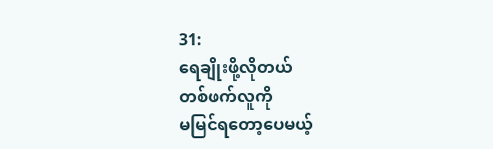31:
ရေချိုးဖို့လိုတယ်
တစ်ဖက်လူကို
မမြင်ရတော့ပေမယ့်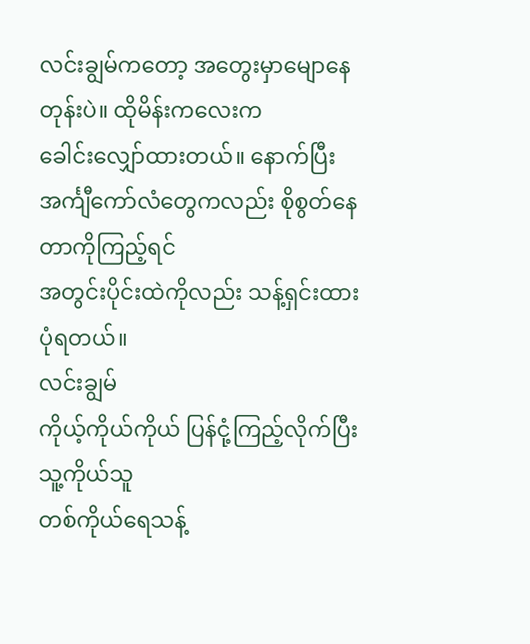လင်းချွမ်ကတော့ အတွေးမှာမျောနေတုန်းပဲ။ ထိုမိန်းကလေးက
ခေါင်းလျှော်ထားတယ်။ နောက်ပြီး အင်္ကျီကော်လံတွေကလည်း စိုစွတ်နေတာကိုကြည့်ရင်
အတွင်းပိုင်းထဲကိုလည်း သန့်ရှင်းထားပုံရတယ်။
လင်းချွမ်
ကိုယ့်ကိုယ်ကိုယ် ပြန်ငုံ့ကြည့်လိုက်ပြီး သူ့ကိုယ်သူ
တစ်ကိုယ်ရေသန့်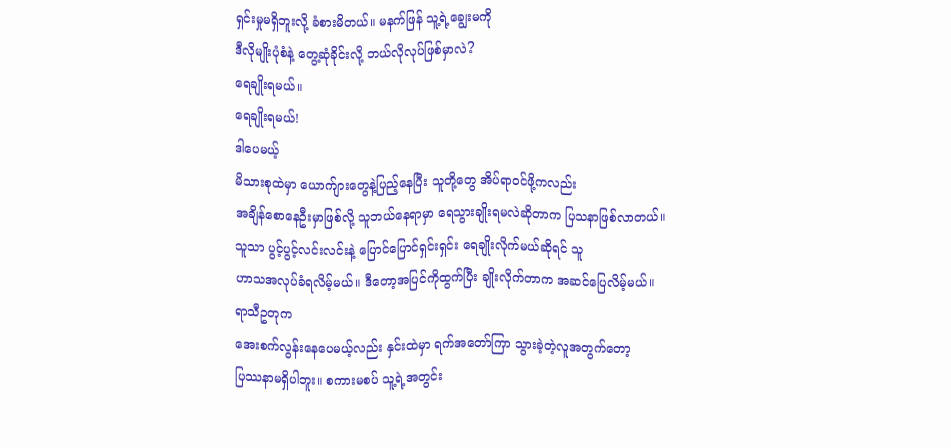ရှင်းမှုမရှိဘူးလို့ ခံစားမိတယ်။ မနက်ဖြန် သူ့ရဲ့ချွေးမကို
ဒီလိုမျိုးပုံစံနဲ့ တွေ့ဆုံခိုင်းလို့ ဘယ်လိုလုပ်ဖြစ်မှာလဲ?
ရေချိုးရမယ်။
ရေချိုးရမယ်!
ဒါပေမယ့်
မိသားစုထဲမှာ ယောက်ျားတွေနဲ့ပြည့်နေပြီး သူတို့တွေ အိပ်ရာဝင်ဖို့ကလည်း
အချိန်စောနေဦးမှာဖြစ်လို့ သူဘယ်နေရာမှာ ရေသွားချိုးရမလဲဆိုတာက ပြသနာဖြစ်လာတယ်။
သူသာ ပွင့်ပွင့်လင်းလင်းနဲ့ ပြောင်ပြောင်ရှင်းရှင်း ရေချိုးလိုက်မယ်ဆိုရင် သူ
ဟာသအလုပ်ခံရလိမ့်မယ်။ ဒီတော့အပြင်ကိုထွက်ပြီး ချိုးလိုက်တာက အဆင်ပြေလိမ့်မယ်။
ရာသီဥတုက
အေးစက်လွန်းနေပေမယ့်လည်း နှင်းထဲမှာ ရက်အတော်ကြာ သွားခဲ့တဲ့လူအတွက်တော့
ပြဿနာမရှိပါဘူး။ စကားမစပ် သူ့ရဲ့အတွင်း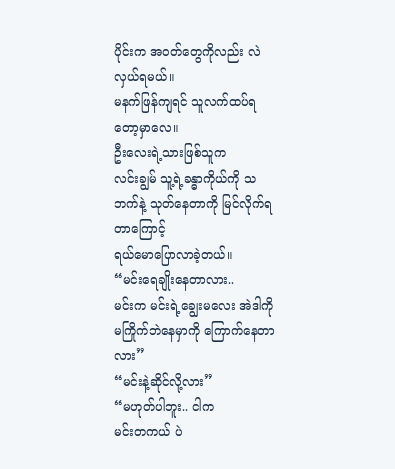ပိုင်းက အဝတ်တွေကိုလည်း လဲလှယ်ရမယ်။
မနက်ဖြန်ကျရင် သူလက်ထပ်ရတော့မှာလေ။
ဦးလေးရဲ့သားဖြစ်သူက
လင်းချွမ် သူ့ရဲ့ခန္ဓာကိုယ်ကို သဘက်နဲ့ သုတ်နေတာကို မြင်လိုက်ရတာကြောင့်
ရယ်မောပြောလာခဲ့တယ်။
“မင်းရေချိုးနေတာလား..
မင်းက မင်းရဲ့ချွေးမလေး အဲဒါကိုမကြိုက်ဘဲနေမှာကို ကြောက်နေတာလား”
“မင်းနဲ့ဆိုင်လို့လား”
“မဟုတ်ပါဘူး.. ငါက
မင်းတကယ် ပဲ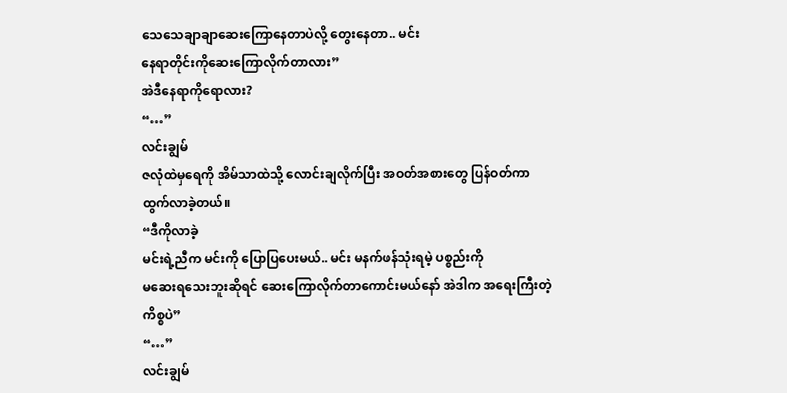သေသေချာချာဆေးကြောနေတာပဲလို့ တွေးနေတာ.. မင်း
နေရာတိုင်းကိုဆေးကြောလိုက်တာလား”
အဲဒီနေရာကိုရောလား?
“…”
လင်းချွမ်
ဇလုံထဲမှရေကို အိမ်သာထဲသို့ လောင်းချလိုက်ပြီး အဝတ်အစားတွေ ပြန်ဝတ်ကာ
ထွက်လာခဲ့တယ်။
“ဒီကိုလာခဲ့
မင်းရဲ့ညီက မင်းကို ပြောပြပေးမယ်.. မင်း မနက်ဖန်သုံးရမဲ့ ပစ္စည်းကို
မဆေးရသေးဘူးဆိုရင် ဆေးကြောလိုက်တာကောင်းမယ်နော် အဲဒါက အရေးကြီးတဲ့ကိစ္စပဲ”
“…”
လင်းချွမ်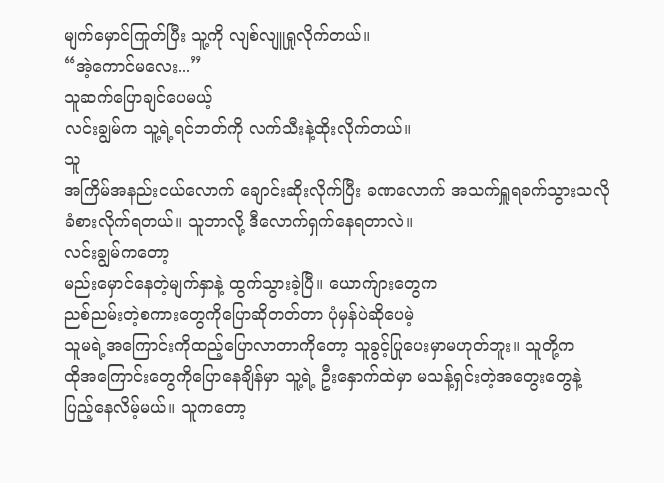မျက်မှောင်ကြုတ်ပြီး သူ့ကို လျစ်လျူရှုလိုက်တယ်။
“အဲ့ကောင်မလေး...”
သူဆက်ပြောချင်ပေမယ့်
လင်းချွမ်က သူ့ရဲ့ရင်ဘတ်ကို လက်သီးနဲ့ထိုးလိုက်တယ်။
သူ
အကြိမ်အနည်းငယ်လောက် ချောင်းဆိုးလိုက်ပြီး ခဏလောက် အသက်ရှူရခက်သွားသလို
ခံစားလိုက်ရတယ်။ သူဘာလို့ ဒီလောက်ရှက်နေရတာလဲ။
လင်းချွမ်ကတော့
မည်းမှောင်နေတဲ့မျက်နှာနဲ့ ထွက်သွားခဲ့ပြီ။ ယောက်ျားတွေက
ညစ်ညမ်းတဲ့စကားတွေကိုပြောဆိုတတ်တာ ပုံမှန်ပဲဆိုပေမဲ့
သူမရဲ့အကြောင်းကိုထည့်ပြောလာတာကိုတော့ သူခွင့်ပြုပေးမှာမဟုတ်ဘူး။ သူတို့က
ထိုအကြောင်းတွေကိုပြောနေချိန်မှာ သူ့ရဲ့ ဦးနှောက်ထဲမှာ မသန့်ရှင်းတဲ့အတွေးတွေနဲ့
ပြည့်နေလိမ့်မယ်။ သူကတော့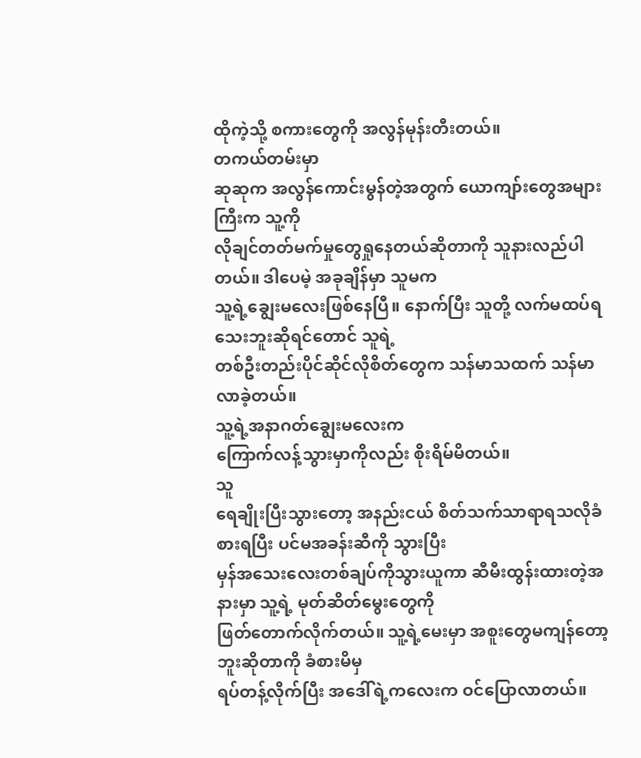ထိုကဲ့သို့ စကားတွေကို အလွန်မုန်းတီးတယ်။
တကယ်တမ်းမှာ
ဆုဆုက အလွန်ကောင်းမွန်တဲ့အတွက် ယောကျာ်းတွေအများကြီးက သူ့ကို
လိုချင်တတ်မက်မှုတွေရှုနေတယ်ဆိုတာကို သူနားလည်ပါတယ်။ ဒါပေမဲ့ အခုချိန်မှာ သူမက
သူ့ရဲ့ချွေးမလေးဖြစ်နေပြီ။ နောက်ပြီး သူတို့ လက်မထပ်ရသေးဘူးဆိုရင်တောင် သူရဲ့
တစ်ဦးတည်းပိုင်ဆိုင်လိုစိတ်တွေက သန်မာသထက် သန်မာလာခဲ့တယ်။
သူ့ရဲ့အနာဂတ်ချွေးမလေးက
ကြောက်လန့်သွားမှာကိုလည်း စိုးရိမ်မိတယ်။
သူ
ရေချိုးပြီးသွားတော့ အနည်းငယ် စိတ်သက်သာရာရသလိုခံစားရပြီး ပင်မအခန်းဆီကို သွားပြီး
မှန်အသေးလေးတစ်ချပ်ကိုသွားယူကာ ဆီမီးထွန်းထားတဲ့အနားမှာ သူ့ရဲ့ မုတ်ဆိတ်မွေးတွေကို
ဖြတ်တောက်လိုက်တယ်။ သူ့ရဲ့မေးမှာ အစူးတွေမကျန်တော့ဘူးဆိုတာကို ခံစားမိမှ
ရပ်တန့်လိုက်ပြီး အဒေါ်ရဲ့ကလေးက ဝင်ပြောလာတယ်။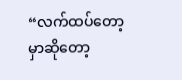“လက်ထပ်တော့မှာဆိုတော့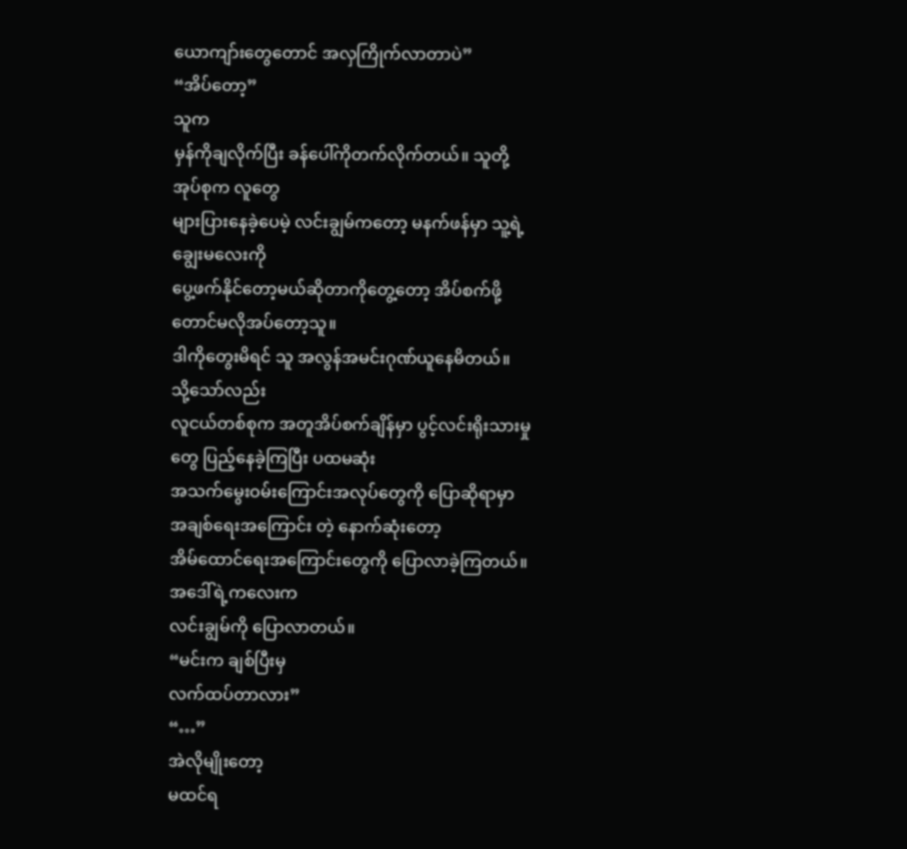ယောကျာ်းတွေတောင် အလှကြိုက်လာတာပဲ”
“အိပ်တော့”
သူက
မှန်ကိုချလိုက်ပြီး ခန်ပေါ်ကိုတက်လိုက်တယ်။ သူတို့အုပ်စုက လူတွေ
များပြားနေခဲ့ပေမဲ့ လင်းချွမ်ကတော့ မနက်ဖန်မှာ သူ့ရဲ့ချွေးမလေးကို
ပွေ့ဖက်နိုင်တော့မယ်ဆိုတာကိုတွေ့တော့ အိပ်စက်ဖို့တောင်မလိုအပ်တော့သူ။
ဒါကိုတွေးမိရင် သူ အလွန်အမင်းဂုဏ်ယူနေမိတယ်။
သို့သော်လည်း
လူငယ်တစ်စုက အတူအိပ်စက်ချိန်မှာ ပွင့်လင်းရိုးသားမှုတွေ ပြည့်နေခဲ့ကြပြီး ပထမဆုံး
အသက်မွေးဝမ်းကြောင်းအလုပ်တွေကို ပြောဆိုရာမှာ အချစ်ရေးအကြောင်း တဲ့ နောက်ဆုံးတော့
အိမ်ထောင်ရေးအကြောင်းတွေကို ပြောလာခဲ့ကြတယ်။
အဒေါ်ရဲ့ကလေးက
လင်းချွမ်ကို ပြောလာတယ်။
“မင်းက ချစ်ပြီးမှ
လက်ထပ်တာလား”
“…”
အဲလိုမျိုးတော့
မထင်ရ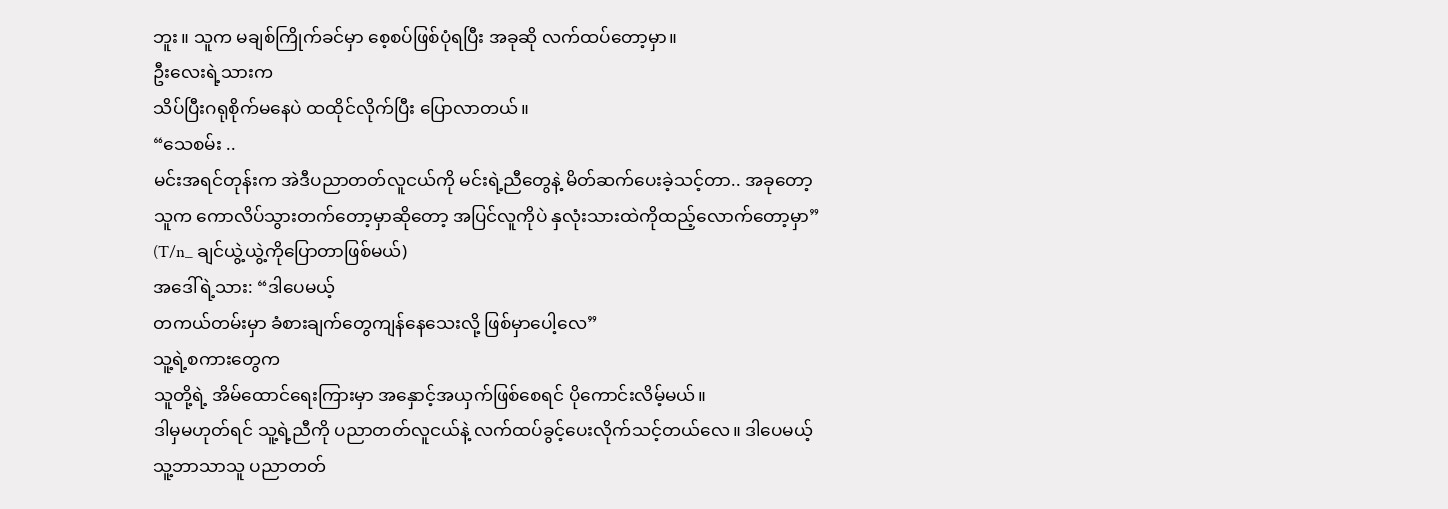ဘူး။ သူက မချစ်ကြိုက်ခင်မှာ စေ့စပ်ဖြစ်ပုံရပြီး အခုဆို လက်ထပ်တော့မှာ။
ဦးလေးရဲ့သားက
သိပ်ပြီးဂရုစိုက်မနေပဲ ထထိုင်လိုက်ပြီး ပြောလာတယ်။
“သေစမ်း ..
မင်းအရင်တုန်းက အဲဒီပညာတတ်လူငယ်ကို မင်းရဲ့ညီတွေနဲ့ မိတ်ဆက်ပေးခဲ့သင့်တာ.. အခုတော့
သူက ကောလိပ်သွားတက်တော့မှာဆိုတော့ အပြင်လူကိုပဲ နှလုံးသားထဲကိုထည့်လောက်တော့မှာ”
(T/n_ ချင်ယွဲ့ယွဲ့ကိုပြောတာဖြစ်မယ်)
အဒေါ်ရဲ့သား: “ဒါပေမယ့်
တကယ်တမ်းမှာ ခံစားချက်တွေကျန်နေသေးလို့ ဖြစ်မှာပေါ့လေ”
သူ့ရဲ့စကားတွေက
သူတို့ရဲ့ အိမ်ထောင်ရေးကြားမှာ အနှောင့်အယှက်ဖြစ်စေရင် ပိုကောင်းလိမ့်မယ်။
ဒါမှမဟုတ်ရင် သူ့ရဲ့ညီကို ပညာတတ်လူငယ်နဲ့ လက်ထပ်ခွင့်ပေးလိုက်သင့်တယ်လေ။ ဒါပေမယ့်
သူ့ဘာသာသူ ပညာတတ်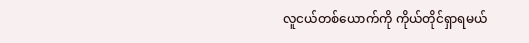လူငယ်တစ်ယောက်ကို ကိုယ်တိုင်ရှာရမယ်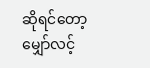ဆိုရင်တော့
မျှော်လင့်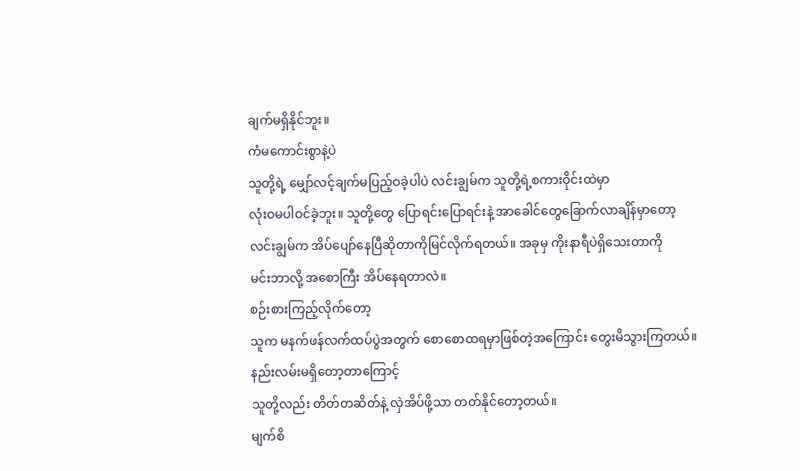ချက်မရှိနိုင်ဘူး။
ကံမကောင်းစွာနဲ့ပဲ
သူတို့ရဲ့ မျှော်လင့်ချက်မပြည့်ဝခဲ့ပါပဲ လင်းချွမ်က သူတို့ရဲ့စကားဝိုင်းထဲမှာ
လုံးဝမပါဝင်ခဲ့ဘူး။ သူတို့တွေ ပြောရင်းပြောရင်းနဲ့ အာခေါင်တွေခြောက်လာချိန်မှာတော့
လင်းချွမ်က အိပ်ပျော်နေပြီဆိုတာကိုမြင်လိုက်ရတယ်။ အခုမှ ကိုးနာရီပဲရှိသေးတာကို
မင်းဘာလို့ အစောကြီး အိပ်နေရတာလဲ။
စဉ်းစားကြည့်လိုက်တော့
သူက မနက်ဖန်လက်ထပ်ပွဲအတွက် စောစောထရမှာဖြစ်တဲ့အကြောင်း တွေးမိသွားကြတယ်။
နည်းလမ်းမရှိတော့တာကြောင့်
သူတို့လည်း တိတ်တဆိတ်နဲ့ လှဲအိပ်ဖို့သာ တတ်နိုင်တော့တယ်။
မျက်စိ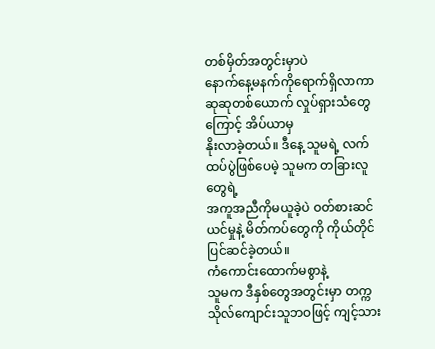တစ်မှိတ်အတွင်းမှာပဲ
နောက်နေ့မနက်ကိုရောက်ရှိလာကာ ဆုဆုတစ်ယောက် လှုပ်ရှားသံတွေကြောင့် အိပ်ယာမှ
နိုးလာခဲ့တယ်။ ဒီနေ့ သူမရဲ့ လက်ထပ်ပွဲဖြစ်ပေမဲ့ သူမက တခြားလူတွေရဲ့
အကူအညီကိုမယူခဲ့ပဲ ဝတ်စားဆင်ယင်မှုနဲ့ မိတ်ကပ်တွေကို ကိုယ်တိုင် ပြင်ဆင်ခဲ့တယ်။
ကံကောင်းထောက်မစွာနဲ့
သူမက ဒီနှစ်တွေအတွင်းမှာ တက္ကသိုလ်ကျောင်းသူဘဝဖြင့် ကျင့်သား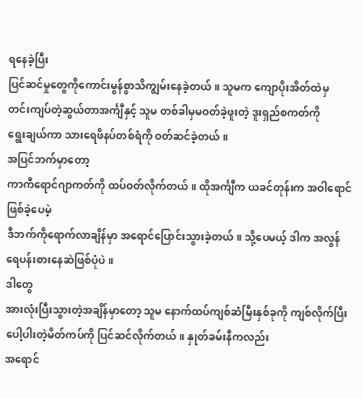ရနေခဲ့ပြီး
ပြင်ဆင်မှုတွေကိုကောင်းမွန်စွာသိကျွမ်းနေခဲ့တယ်။ သူမက ကျောပိုးအိတ်ထဲမှ
တင်းကျပ်တဲ့ဆွယ်တာအင်္ကျီနှင့် သူမ တစ်ခါမှမဝတ်ခဲ့ဖူးတဲ့ ဒူးရှည်စကတ်ကို
ရွေးချယ်ကာ သားရေဖိနပ်တစ်ရံကို ဝတ်ဆင်ခဲ့တယ်။
အပြင်ဘက်မှာတော့
ကာကီရောင်ဂျာကတ်ကို ထပ်ဝတ်လိုက်တယ်။ ထိုအင်္ကျီက ယခင်တုန်းက အဝါရောင်ဖြစ်ခဲ့ပေမဲ့
ဒီဘက်ကိုရောက်လာချိန်မှာ အရောင်ပြောင်းသွားခဲ့တယ်။ သို့ပေမယ့် ဒါက အလွန်
ရေပန်းစားနေဆဲဖြစ်ပုံပဲ။
ဒါတွေ
အားလုံးပြီးသွားတဲ့အချိန်မှာတော့ သူမ နောက်ထပ်ကျစ်ဆံမြီးနှစ်ခုကို ကျစ်လိုက်ပြီး
ပေါ့ပါးတဲ့မိတ်ကပ်ကို ပြင်ဆင်လိုက်တယ်။ နှုတ်ခမ်းနီကလည်း
အရောင်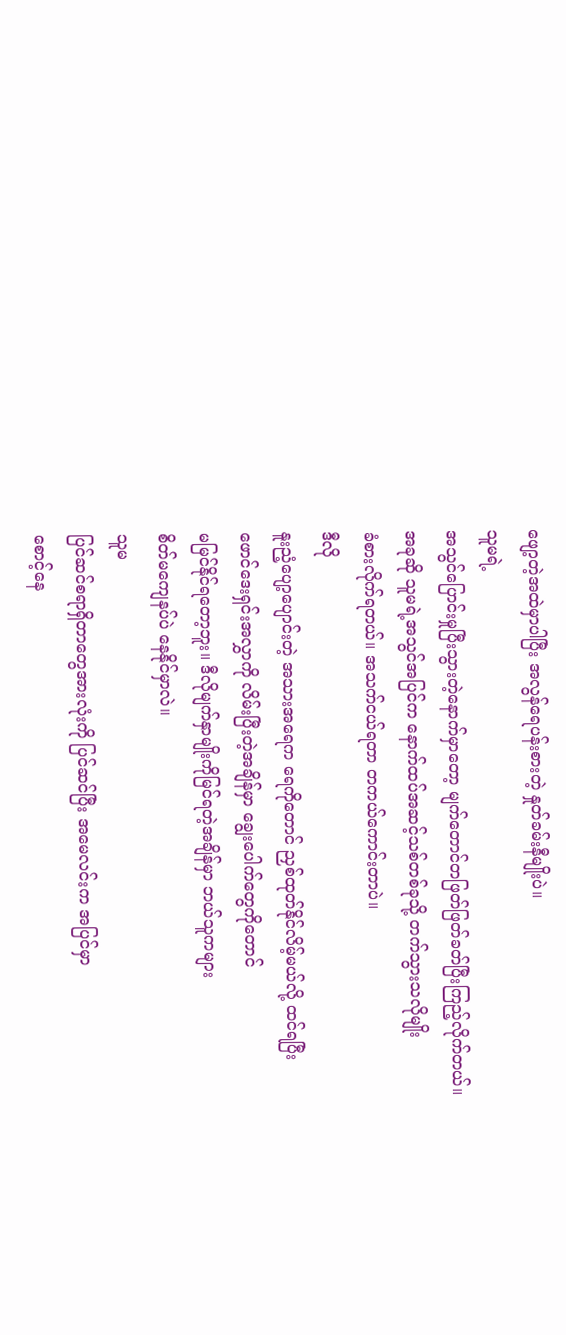ဖျော့တဲ့အထဲမှာပါပြီး အလွန်ရေပန်းစားတဲ့ နှုတ်ခမ်းနီမျိုးပဲ။
သူမရဲ့
အသွင်ပြောင်းမှုပြီးသွားတဲ့နောက်မှာတော့ မျက်တောင်တဖြတ်ဖြတ်ခတ်ပြီးကြည့်လိုက်တယ်။
အခုဆို သူမရဲ့အသွင်အပြင်က နောက်ထပ်အဆင့်သစ်တစ်ခုသို့ တက်သွားသလိုမျိုး
ခံစားလိုက်ရတယ်။ အသက်ငယ်ရတာ တကယ်ကောင်းတာပဲ။
ဒီလို
နူးညံ့ပျော့ပျောင်းတဲ့ အသားအရေက ရေကိုတောင် ညှစ်ထုတ်နိုင်လိမ့်မယ်လို့ ထင်ရပြီး
ဖောင်ဒေးရှင်းအလွှာကို လိမ်းပြီးတဲ့အချိန်မှာ ချွေးပေါက်တွေကိုတောင်
မမြင်နိုင်ရတော့ဘူး။ ဒီလိုမျက်နှာမျိုးကိုမြင်ရတဲ့အချိန်မှာ ဘယ်သူကများ
စိတ်မကျေနပ်ပဲ နေနိုင်မှာလဲ။
သူမ
ပြင်ဆင်စရာရှိတာတွေအားလုံးကို ပြင်ဆင်ပြီး အမေလင်းက အပြင်မှာ
စောင့်နေ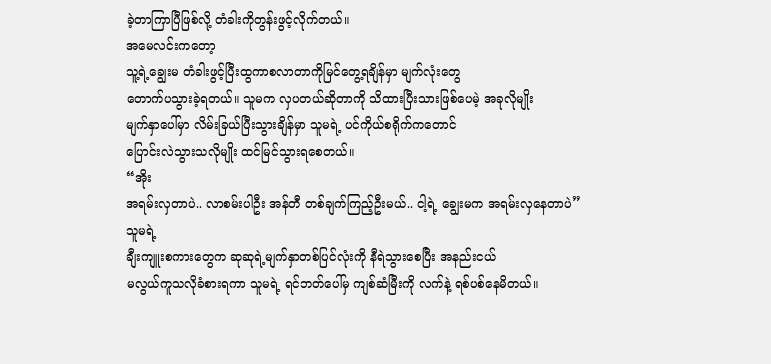ခဲ့တာကြာပြီဖြစ်လို့ တံခါးကိုတွန်းဖွင့်လိုက်တယ်။
အမေလင်းကတော့
သူ့ရဲ့ချွေးမ တံခါးဖွင့်ပြီးထွကာစလာတာကိုမြင်တွေ့ရချိန်မှာ မျက်လုံးတွေ
တောက်ပသွားခဲ့ရတယ်။ သူမက လှပတယ်ဆိုတာကို သိထားပြီးသားဖြစ်ပေမဲ့ အခုလိုမျိုး
မျက်နှာပေါ်မှာ လိမ်းခြယ်ပြီးသွားချိန်မှာ သူမရဲ့ ပင်ကိုယ်စရိုက်ကတောင်
ပြောင်းလဲသွားသလိုမျိုး ထင်မြင်သွားရစေတယ်။
“အိုး
အရမ်းလှတာပဲ.. လာစမ်းပါဦး အန်တီ တစ်ချက်ကြည့်ဦးမယ်.. ငါ့ရဲ့ ချွေးမက အရမ်းလှနေတာပဲ”
သူမရဲ့
ချီးကျူးစကားတွေက ဆုဆုရဲ့မျက်နှာတစ်ပြင်လုံးကို နီရဲသွားစေပြီး အနည်းငယ်
မလွယ်ကူသလိုခံစားရကာ သူမရဲ့ ရင်ဘတ်ပေါ်မှ ကျစ်ဆံမြီးကို လက်နဲ့ ရစ်ပစ်နေမိတယ်။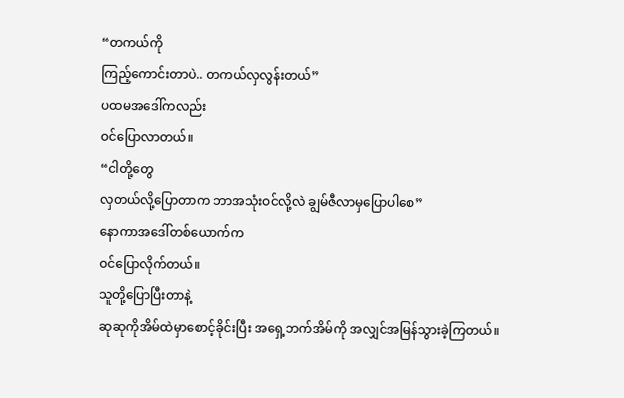“တကယ်ကို
ကြည့်ကောင်းတာပဲ.. တကယ်လှလွန်းတယ်”
ပထမအဒေါ်ကလည်း
ဝင်ပြောလာတယ်။
“ငါတို့တွေ
လှတယ်လို့ပြောတာက ဘာအသုံးဝင်လို့လဲ ချွမ်ဇီလာမှပြောပါစေ”
နောကာအဒေါ်တစ်ယောက်က
ဝင်ပြောလိုက်တယ်။
သူတို့ပြောပြီးတာနဲ့
ဆုဆုကိုအိမ်ထဲမှာစောင့်ခိုင်းပြီး အရှေ့ဘက်အိမ်ကို အလျှင်အမြန်သွားခဲ့ကြတယ်။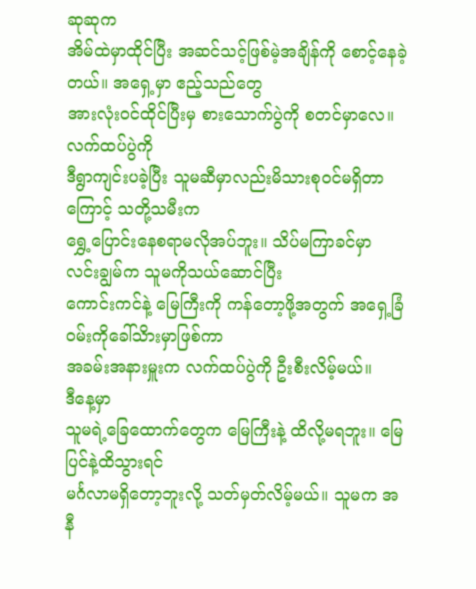ဆုဆုက
အိမ်ထဲမှာထိုင်ပြီး အဆင်သင့်ဖြစ်မဲ့အချိန်ကို စောင့်နေခဲ့တယ်။ အရှေ့မှာ ဧည့်သည်တွေ
အားလုံးဝင်ထိုင်ပြီးမှ စားသောက်ပွဲကို စတင်မှာလေ။
လက်ထပ်ပွဲကို
ဒီရွာကျင်းပခဲ့ပြီး သူမဆီမှာလည်းမိသားစုဝင်မရှိတာကြောင့် သတို့သမီးက
ရွှေ့ပြောင်းနေစရာမလိုအပ်ဘူး။ သိပ်မကြာခင်မှာ လင်းချွမ်က သူမကိုသယ်ဆောင်ပြီး
ကောင်းကင်နဲ့ မြေကြီးကို ကန်တော့ဖို့အတွက် အရှေ့ခြံဝမ်းကိုခေါ်သိားမှာဖြစ်ကာ
အခမ်းအနားမှူးက လက်ထပ်ပွဲကို ဦးစီးလိမ့်မယ်။
ဒီနေ့မှာ
သူမရဲ့ခြေထောက်တွေက မြေကြီးနဲ့ ထိလို့မရဘူး။ မြေပြင်နဲ့ထိသွားရင်
မင်္ဂလာမရှိတော့ဘူးလို့ သတ်မှတ်လိမ့်မယ်။ သူမက အနီ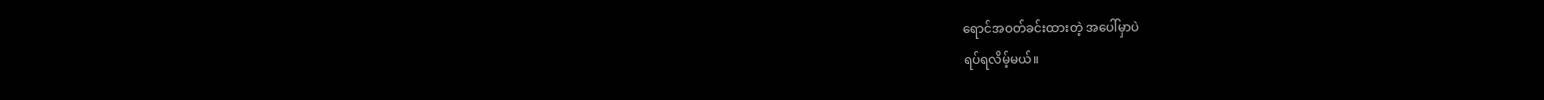ရောင်အဝတ်ခင်းထားတဲ့ အပေါ်မှာပဲ
ရပ်ရလိမ့်မယ်။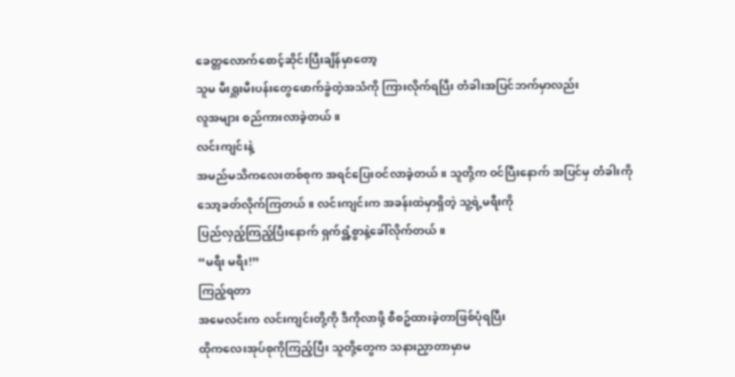ခေတ္တလောက်စောင့်ဆိုင်းပြီးချိန်မှာတော့
သူမ မီးရှူးမီးပန်းတွေဖောက်ခွဲတဲ့အသံကို ကြားလိုက်ရပြီး တံခါးအပြင်ဘက်မှာလည်း
လူအများ စည်ကားလာခဲ့တယ်။
လင်းကျင်းနဲ့
အမည်မသိကလေးတစ်စုက အရင်ပြေးဝင်လာခဲ့တယ်။ သူတို့က ဝင်ပြီးနောက် အပြင်မှ တံခါးကို
သော့ခတ်လိုက်ကြတယ်။ လင်းကျင်းက အခန်းထဲမှာရှိတဲ့ သူ့ရဲ့မရီးကို
ပြည်လှည့်ကြည့်ပြီးနောက် ရှက်ရွံ့စွာနဲ့ခေါ်လိုက်တယ်။
“မရီး မရီး!”
ကြည့်ရတာ
အမေလင်းက လင်းကျင်းတို့ကို ဒီကိုလာဖို့ စီစဥ်ထားခဲ့တာဖြစ်ပုံရပြီး
ထိုကလေးအုပ်စုကိုကြည့်ပြီး သူတို့တွေက သနားညှာတာမှာမ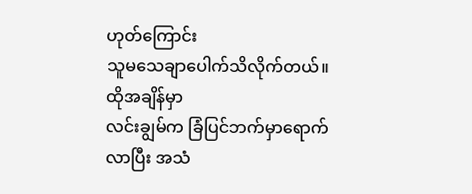ဟုတ်ကြောင်း
သူမသေချာပေါက်သိလိုက်တယ်။
ထိုအချိန်မှာ
လင်းချွမ်က ခြံပြင်ဘက်မှာရောက်လာပြီး အသံ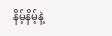နိမ့်နိမ့်နဲ့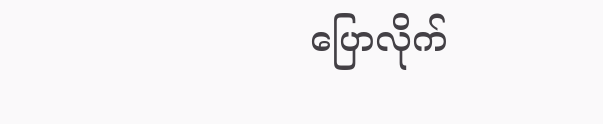ပြောလိုက်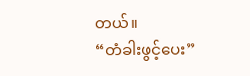တယ်။
“တံခါးဖွင့်ပေး”